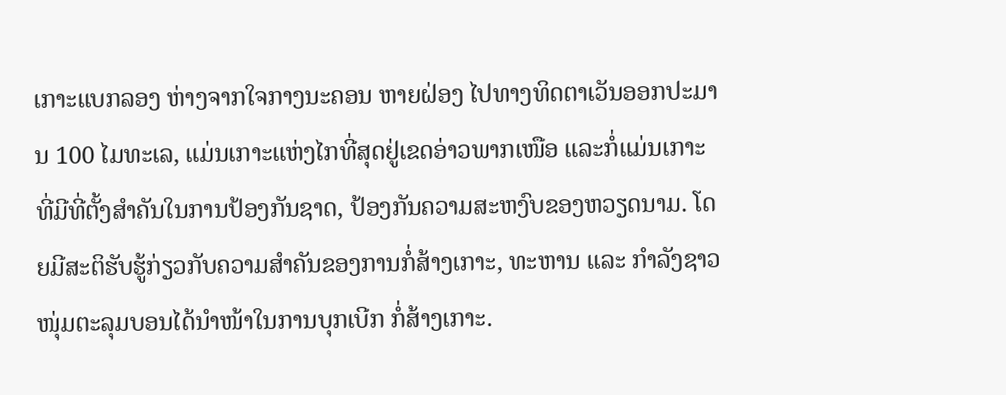ເກາະແບກລອງ ຫ່າງຈາກໃຈກາງນະຄອນ ຫາຍຝ່ອງ ໄປທາງທິດຕາເວັນອອກປະມານ 100 ໄມທະເລ, ແມ່ນເກາະແຫ່ງໄກທີ່ສຸດຢູ່ເຂດອ່າວພາກເໜືອ ແລະກໍ່ແມ່ນເກາະທີ່ມີທີ່ຕັ້ງສຳຄັນໃນການປ້ອງກັນຊາດ, ປ້ອງກັນຄວາມສະຫງົບຂອງຫວຽດນາມ. ໂດຍມີສະຕິຮັບຮູ້ກ່ຽວກັບຄວາມສຳຄັນຂອງການກໍ່ສ້າງເກາະ, ທະຫານ ແລະ ກຳລັງຊາວໜຸ່ມຕະລຸມບອນໄດ້ນຳໜ້າໃນການບຸກເບີກ ກໍ່ສ້າງເກາະ.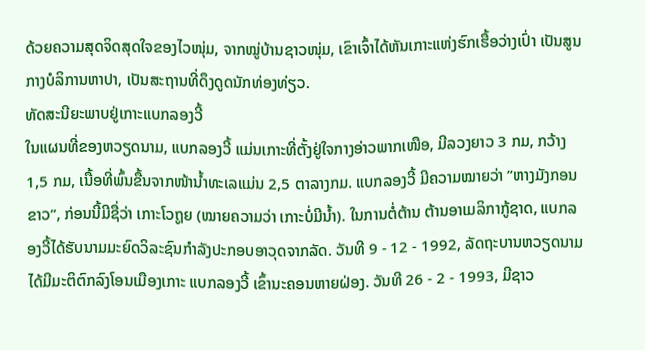ດ້ວຍຄວາມສຸດຈິດສຸດໃຈຂອງໄວໜຸ່ມ, ຈາກໝູ່ບ້ານຊາວໜຸ່ມ, ເຂົາເຈົ້າໄດ້ຫັນເກາະແຫ່ງຮົກເຮື້ອວ່າງເປົ່າ ເປັນສູນກາງບໍລິການຫາປາ, ເປັນສະຖານທີ່ດຶງດູດນັກທ່ອງທ່ຽວ.
ທັດສະນີຍະພາບຢູ່ເກາະແບກລອງວີ້
ໃນແຜນທີ່ຂອງຫວຽດນາມ, ແບກລອງວີ້ ແມ່ນເກາະທີ່ຕັ້ງຢູ່ໃຈກາງອ່າວພາກເໜືອ, ມີລວງຍາວ 3 ກມ, ກວ້າງ 1,5 ກມ, ເນື້ອທີ່ພົ້ນຂື້ນຈາກໜ້ານ້ຳທະເລແມ່ນ 2,5 ຕາລາງກມ. ແບກລອງວີ້ ມີຄວາມໝາຍວ່າ ”ຫາງມັງກອນຂາວ”, ກ່ອນນີ້ມີຊື່ວ່າ ເກາະໂວຖູຍ (ໝາຍຄວາມວ່າ ເກາະບໍ່ມີນ້ຳ). ໃນການຕໍ່ຕ້ານ ຕ້ານອາເມລິກາກູ້ຊາດ, ແບກລອງວີ້ໄດ້ຮັບນາມມະຍົດວິລະຊົນກຳລັງປະກອບອາວຸດຈາກລັດ. ວັນທີ 9 - 12 - 1992, ລັດຖະບານຫວຽດນາມ ໄດ້ມີມະຕິຕົກລົງໂອນເມືອງເກາະ ແບກລອງວີ້ ເຂົ້ານະຄອນຫາຍຝ່ອງ. ວັນທີ 26 - 2 - 1993, ມີຊາວ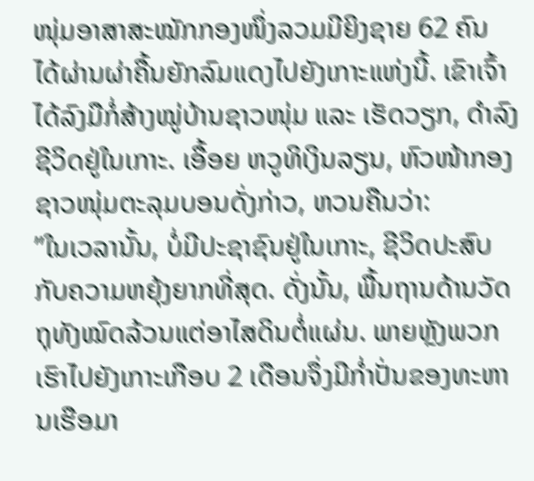ໜຸ່ມອາສາສະໝັກກອງໜຶ່ງລວມມີຍິງຊາຍ 62 ຄົນ ໄດ້ຜ່ານຜ່າຄື້ນຍັກລົມແດງໄປຍັງເກາະແຫ່ງນີ້. ເຂົາເຈົ້າໄດ້ລົງມືກໍ່ສ້າງໝູ່ບ້ານຊາວໜຸ່ມ ແລະ ເຮັດວຽກ, ດຳລົງຊີວິດຢູ່ໃນເກາະ. ເອື້ອຍ ຫວູທິເງິນລຽນ, ຫົວໜ້າກອງຊາວໜຸ່ມຕະລຸມບອນດັ່ງກ່າວ, ຫວນຄືນວ່າ:
”ໃນເວລານັ້ນ, ບໍ່ມີປະຊາຊົນຢູ່ໃນເກາະ, ຊີວິດປະສົບກັບຄວາມຫຍຸ້ງຍາກທີ່ສຸດ. ດັ່ງນັ້ນ, ພື້ນຖານດ້ານວັດຖຸທັງໝົດລ້ວນແຕ່ອາໄສດິນຕໍ່ແຜ່ນ. ພາຍຫຼັງພວກເຮົາໄປຍັງເກາະເກືອບ 2 ເດືອນຈຶ່ງມີກ່ຳປັ່ນຂອງທະຫານເຮືອມາ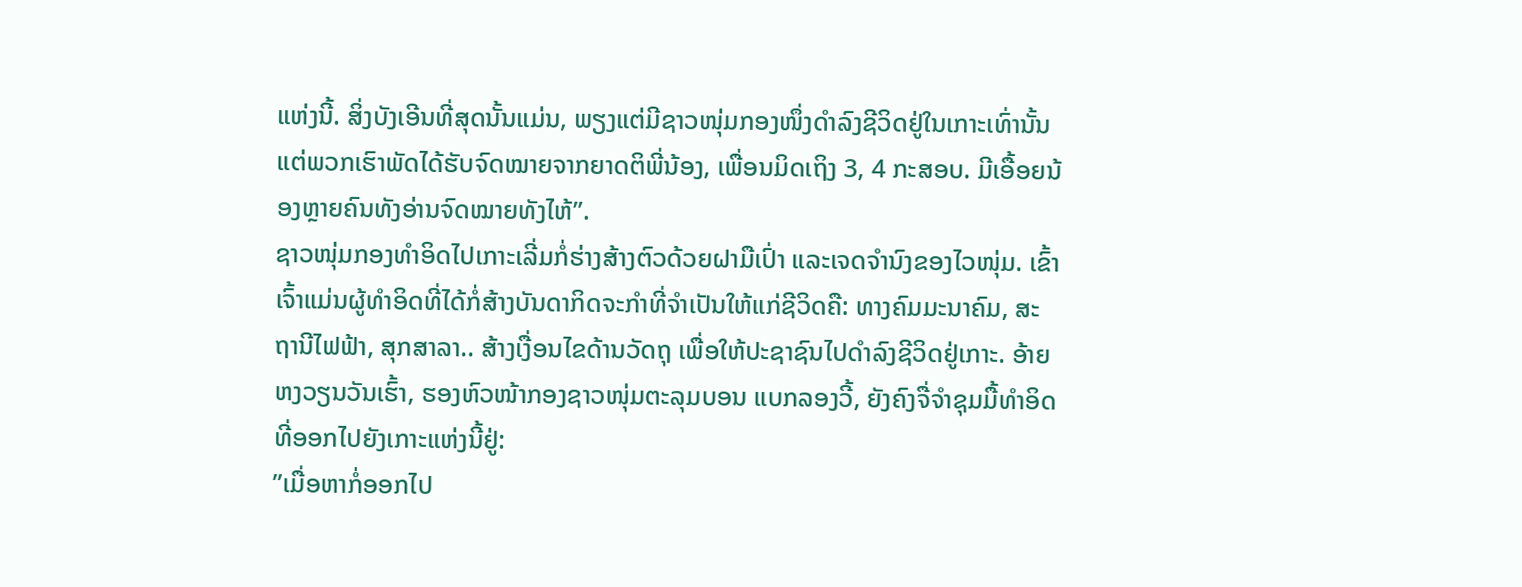ແຫ່ງນີ້. ສິ່ງບັງເອີນທີ່ສຸດນັ້ນແມ່ນ, ພຽງແຕ່ມີຊາວໜຸ່ມກອງໜຶ່ງດຳລົງຊີວິດຢູ່ໃນເກາະເທົ່ານັ້ນ ແຕ່ພວກເຮົາພັດໄດ້ຮັບຈົດໝາຍຈາກຍາດຕິພີ່ນ້ອງ, ເພື່ອນມິດເຖິງ 3, 4 ກະສອບ. ມີເອື້ອຍນ້ອງຫຼາຍຄົນທັງອ່ານຈົດໝາຍທັງໄຫ້”.
ຊາວໜຸ່ມກອງທຳອິດໄປເກາະເລີ່ມກໍ່ຮ່າງສ້າງຕົວດ້ວຍຝາມືເປົ່າ ແລະເຈດຈຳນົງຂອງໄວໜຸ່ມ. ເຂົ້າເຈົ້າແມ່ນຜູ້ທຳອິດທີ່ໄດ້ກໍ່ສ້າງບັນດາກິດຈະກຳທີ່ຈຳເປັນໃຫ້ແກ່ຊີວິດຄື: ທາງຄົມມະນາຄົມ, ສະຖານີໄຟຟ້າ, ສຸກສາລາ.. ສ້າງເງື່ອນໄຂດ້ານວັດຖຸ ເພື່ອໃຫ້ປະຊາຊົນໄປດຳລົງຊີວິດຢູ່ເກາະ. ອ້າຍ ຫງວຽນວັນເຮົ້າ, ຮອງຫົວໜ້າກອງຊາວໜຸ່ມຕະລຸມບອນ ແບກລອງວີ້, ຍັງຄົງຈື່ຈຳຊຸມມື້ທຳອິດທີ່ອອກໄປຍັງເກາະແຫ່ງນີ້ຢູ່:
”ເມື່ອຫາກໍ່ອອກໄປ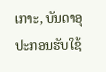ເກາະ, ບັນດາອຸປະກອນຮັບໃຊ້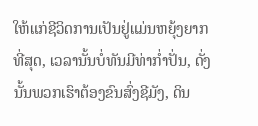ໃຫ້ແກ່ຊີວິດການເປັນຢູ່ແມ່ນຫຍຸ້ງຍາກທີ່ສຸດ, ເວລານັ້ນບໍ່ທັນມີທ່າກ່ຳປັ່ນ, ດັ່ງນັ້ນພວກເຮົາຕ້ອງຂົນສົ່ງຊີມັງ, ດິນ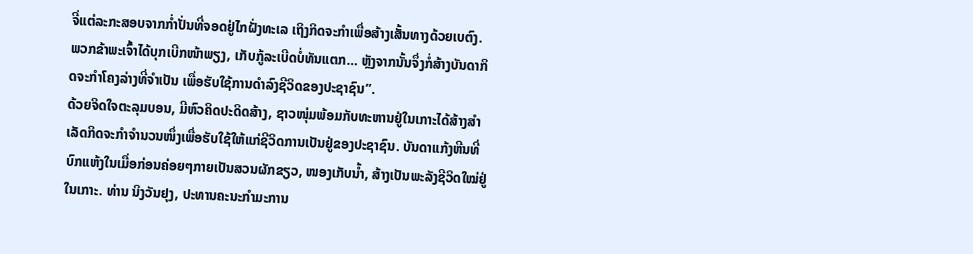ຈີ່ແຕ່ລະກະສອບຈາກກ່ຳປັ່ນທີ່ຈອດຢູ່ໄກຝັ່ງທະເລ ເຖິງກິດຈະກຳເພື່ອສ້າງເສັ້ນທາງດ້ວຍເບຕົງ. ພວກຂ້າພະເຈົ້າໄດ້ບຸກເບີກໜ້າພຽງ, ເກັບກູ້ລະເບີດບໍ່ທັນແຕກ… ຫຼັງຈາກນັ້ນຈຶ່ງກໍ່ສ້າງບັນດາກິດຈະກຳໂຄງລ່າງທີ່ຈຳເປັນ ເພື່ອຮັບໃຊ້ການດຳລົງຊີວິດຂອງປະຊາຊົນ”.
ດ້ວຍຈິດໃຈຕະລຸມບອນ, ມີຫົວຄິດປະດິດສ້າງ, ຊາວໜຸ່ມພ້ອມກັບທະຫານຢູ່ໃນເກາະໄດ້ສ້າງສຳເລັດກິດຈະກຳຈຳນວນໜຶ່ງເພື່ອຮັບໃຊ້ໃຫ້ແກ່ຊີວິດການເປັນຢູ່ຂອງປະຊາຊົນ. ບັນດາແກ້ງຫີນທີ່ບົກແຫ້ງໃນເມື່ອກ່ອນຄ່ອຍໆກາຍເປັນສວນຜັກຂຽວ, ໜອງເກັບນ້ຳ, ສ້າງເປັນພະລັງຊີວິດໃໝ່ຢູ່ໃນເກາະ. ທ່ານ ນິງວັນຢຸງ, ປະທານຄະນະກຳມະການ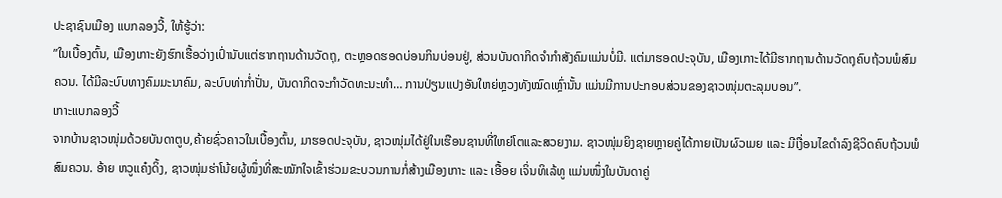ປະຊາຊົນເມືອງ ແບກລອງວີ້, ໃຫ້ຮູ້ວ່າ:
”ໃນເບື້ອງຕົ້ນ, ເມືອງເກາະຍັງຮົກເຮື້ອວ່າງເປົ່ານັບແຕ່ຮາກຖານດ້ານວັດຖຸ, ຕະຫຼອດຮອດບ່ອນກິນບ່ອນຢູ່, ສ່ວນບັນດາກິດຈຳກຳສັງຄົມແມ່ນບໍ່ມີ. ແຕ່ມາຮອດປະຈຸບັນ, ເມືອງເກາະໄດ້ມີຮາກຖານດ້ານວັດຖຸຄົບຖ້ວນພໍສົມຄວນ. ໄດ້ມີລະບົບທາງຄົມມະນາຄົມ, ລະບົບທ່າກ່ຳປັ່ນ, ບັນດາກິດຈະກຳວັດທະນະທຳ… ການປ່ຽນແປງອັນໃຫຍ່ຫຼວງທັງໝົດເຫຼົ່ານັ້ນ ແມ່ນມີການປະກອບສ່ວນຂອງຊາວໜຸ່ມຕະລຸມບອນ”.
ເກາະແບກລອງວີ້
ຈາກບ້ານຊາວໜຸ່ມດ້ວຍບັນດາຕູບ,ຄ້າຍຊົ່ວຄາວໃນເບື້ອງຕົ້ນ, ມາຮອດປະຈຸບັນ, ຊາວໜຸ່ມໄດ້ຢູ່ໃນເຮືອນຊານທີ່ໃຫຍ່ໂຕແລະສວຍງາມ. ຊາວໜຸ່ມຍິງຊາຍຫຼາຍຄູ່ໄດ້ກາຍເປັນຜົວເມຍ ແລະ ມີເງື່ອນໄຂດຳລົງຊີວິດຄົບຖ້ວນພໍສົມຄວນ. ອ້າຍ ຫວູແຄ໋ງດິ້ງ, ຊາວໜຸ່ມຮ່າໂນ້ຍຜູ້ໜຶ່ງທີ່ສະໝັກໃຈເຂົ້າຮ່ວມຂະບວນການກໍ່ສ້າງເມືອງເກາະ ແລະ ເອື້ອຍ ເຈິ່ນທິເລ້ທູ ແມ່ນໜຶ່ງໃນບັນດາຄູ່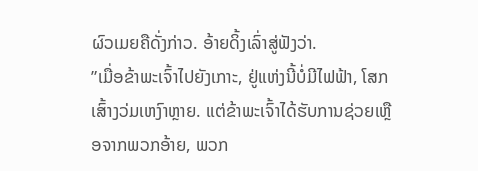ຜົວເມຍຄືດັ່ງກ່າວ. ອ້າຍດິ້ງເລົ່າສູ່ຟັງວ່າ.
”ເມື່ອຂ້າພະເຈົ້າໄປຍັງເກາະ, ຢູ່ແຫ່ງນີ້ບໍ່ມີໄຟຟ້າ, ໂສກເສົ້າງວ່ມເຫງົາຫຼາຍ. ແຕ່ຂ້າພະເຈົ້າໄດ້ຮັບການຊ່ວຍເຫຼືອຈາກພວກອ້າຍ, ພວກ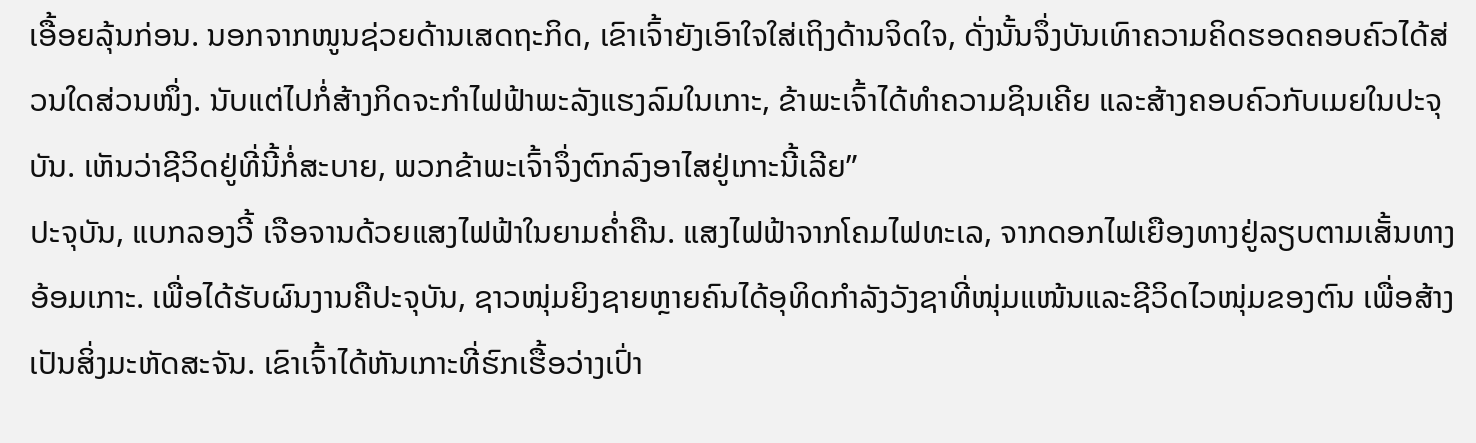ເອື້ອຍລຸ້ນກ່ອນ. ນອກຈາກໜູນຊ່ວຍດ້ານເສດຖະກິດ, ເຂົາເຈົ້າຍັງເອົາໃຈໃສ່ເຖິງດ້ານຈິດໃຈ, ດັ່ງນັ້ນຈຶ່ງບັນເທົາຄວາມຄິດຮອດຄອບຄົວໄດ້ສ່ວນໃດສ່ວນໜຶ່ງ. ນັບແຕ່ໄປກໍ່ສ້າງກິດຈະກຳໄຟຟ້າພະລັງແຮງລົມໃນເກາະ, ຂ້າພະເຈົ້າໄດ້ທຳຄວາມຊິນເຄີຍ ແລະສ້າງຄອບຄົວກັບເມຍໃນປະຈຸບັນ. ເຫັນວ່າຊີວິດຢູ່ທີ່ນີ້ກໍ່ສະບາຍ, ພວກຂ້າພະເຈົ້າຈຶ່ງຕົກລົງອາໄສຢູ່ເກາະນີ້ເລີຍ”
ປະຈຸບັນ, ແບກລອງວີ້ ເຈືອຈານດ້ວຍແສງໄຟຟ້າໃນຍາມຄ່ຳຄືນ. ແສງໄຟຟ້າຈາກໂຄມໄຟທະເລ, ຈາກດອກໄຟເຍືອງທາງຢູ່ລຽບຕາມເສັ້ນທາງອ້ອມເກາະ. ເພື່ອໄດ້ຮັບຜົນງານຄືປະຈຸບັນ, ຊາວໜຸ່ມຍິງຊາຍຫຼາຍຄົນໄດ້ອຸທິດກຳລັງວັງຊາທີ່ໜຸ່ມແໜ້ນແລະຊີວິດໄວໜຸ່ມຂອງຕົນ ເພື່ອສ້າງເປັນສິ່ງມະຫັດສະຈັນ. ເຂົາເຈົ້າໄດ້ຫັນເກາະທີ່ຮົກເຮື້ອວ່າງເປົ່າ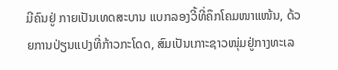ມີຄົນຢູ່ ກາຍເປັນເທດສະບານ ແບກລອງວີ້ທີ່ຄຶກໂຄມໜາແໜ້ນ, ດ້ວຍການປ່ຽນແປງທີ່ກ້າວກະໂດດ, ສົມເປັນເກາະຊາວໜຸ່ມຢູ່ກາງທະເລ